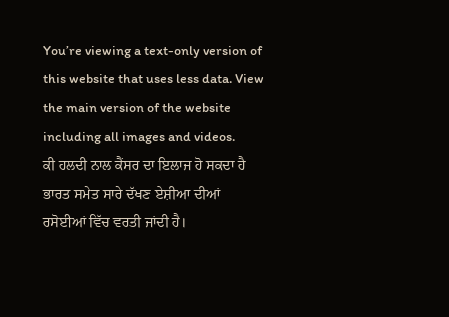You’re viewing a text-only version of this website that uses less data. View the main version of the website including all images and videos.
ਕੀ ਹਲਦੀ ਨਾਲ ਕੈਂਸਰ ਦਾ ਇਲਾਜ ਹੋ ਸਕਦਾ ਹੈ
ਭਾਰਤ ਸਮੇਤ ਸਾਰੇ ਦੱਖਣ ਏਸ਼ੀਆ ਦੀਆਂ ਰਸੋਈਆਂ ਵਿੱਚ ਵਰਤੀ ਜਾਂਦੀ ਹੈ।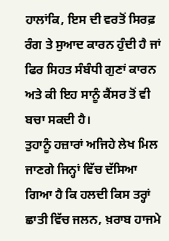ਹਾਲਾਂਕਿ, ਇਸ ਦੀ ਵਰਤੋਂ ਸਿਰਫ਼ ਰੰਗ ਤੇ ਸੁਆਦ ਕਾਰਨ ਹੁੰਦੀ ਹੈ ਜਾਂ ਫਿਰ ਸਿਹਤ ਸੰਬੰਧੀ ਗੁਣਾਂ ਕਾਰਨ ਅਤੇ ਕੀ ਇਹ ਸਾਨੂੰ ਕੈਂਸਰ ਤੋਂ ਵੀ ਬਚਾ ਸਕਦੀ ਹੈ।
ਤੁਹਾਨੂੰ ਹਜ਼ਾਰਾਂ ਅਜਿਹੇ ਲੇਖ ਮਿਲ ਜਾਣਗੇ ਜਿਨ੍ਹਾਂ ਵਿੱਚ ਦੱਸਿਆ ਗਿਆ ਹੈ ਕਿ ਹਲਦੀ ਕਿਸ ਤਰ੍ਹਾਂ ਛਾਤੀ ਵਿੱਚ ਜਲਨ, ਖ਼ਰਾਬ ਹਾਜਮੇ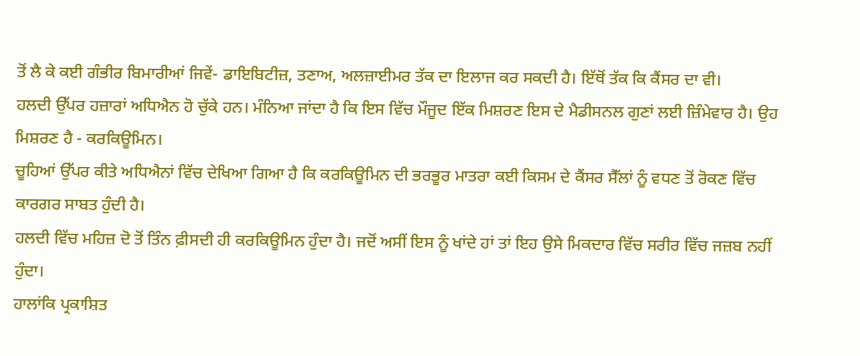ਤੋਂ ਲੈ ਕੇ ਕਈ ਗੰਭੀਰ ਬਿਮਾਰੀਆਂ ਜਿਵੇਂ- ਡਾਇਬਿਟੀਜ਼, ਤਣਾਅ, ਅਲਜ਼ਾਈਮਰ ਤੱਕ ਦਾ ਇਲਾਜ ਕਰ ਸਕਦੀ ਹੈ। ਇੱਥੋਂ ਤੱਕ ਕਿ ਕੈਂਸਰ ਦਾ ਵੀ।
ਹਲਦੀ ਉੱਪਰ ਹਜ਼ਾਰਾਂ ਅਧਿਐਨ ਹੋ ਚੁੱਕੇ ਹਨ। ਮੰਨਿਆ ਜਾਂਦਾ ਹੈ ਕਿ ਇਸ ਵਿੱਚ ਮੌਜੂਦ ਇੱਕ ਮਿਸ਼ਰਣ ਇਸ ਦੇ ਮੈਡੀਸਨਲ ਗੁਣਾਂ ਲਈ ਜ਼ਿੰਮੇਵਾਰ ਹੈ। ਉਹ ਮਿਸ਼ਰਣ ਹੈ - ਕਰਕਿਊਮਿਨ।
ਚੂਹਿਆਂ ਉੱਪਰ ਕੀਤੇ ਅਧਿਐਨਾਂ ਵਿੱਚ ਦੇਖਿਆ ਗਿਆ ਹੈ ਕਿ ਕਰਕਿਊਮਿਨ ਦੀ ਭਰਭੂਰ ਮਾਤਰਾ ਕਈ ਕਿਸਮ ਦੇ ਕੈਂਸਰ ਸੈੱਲਾਂ ਨੂੰ ਵਧਣ ਤੋਂ ਰੋਕਣ ਵਿੱਚ ਕਾਰਗਰ ਸਾਬਤ ਹੁੰਦੀ ਹੈ।
ਹਲਦੀ ਵਿੱਚ ਮਹਿਜ਼ ਦੋ ਤੋਂ ਤਿੰਨ ਫ਼ੀਸਦੀ ਹੀ ਕਰਕਿਊਮਿਨ ਹੁੰਦਾ ਹੈ। ਜਦੋਂ ਅਸੀਂ ਇਸ ਨੂੰ ਖਾਂਦੇ ਹਾਂ ਤਾਂ ਇਹ ਉਸੇ ਮਿਕਦਾਰ ਵਿੱਚ ਸਰੀਰ ਵਿੱਚ ਜਜ਼ਬ ਨਹੀਂ ਹੁੰਦਾ।
ਹਾਲਾਂਕਿ ਪ੍ਰਕਾਸ਼ਿਤ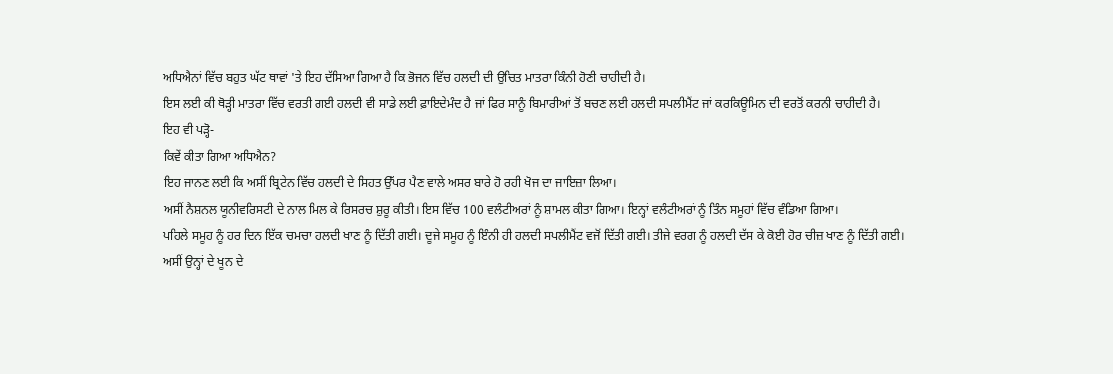ਅਧਿਐਨਾਂ ਵਿੱਚ ਬਹੁਤ ਘੱਟ ਥਾਵਾਂ 'ਤੇ ਇਹ ਦੱਸਿਆ ਗਿਆ ਹੈ ਕਿ ਭੋਜਨ ਵਿੱਚ ਹਲਦੀ ਦੀ ਉਚਿਤ ਮਾਤਰਾ ਕਿੰਨੀ ਹੋਣੀ ਚਾਹੀਦੀ ਹੈ।
ਇਸ ਲਈ ਕੀ ਥੋੜ੍ਹੀ ਮਾਤਰਾ ਵਿੱਚ ਵਰਤੀ ਗਈ ਹਲਦੀ ਵੀ ਸਾਡੇ ਲਈ ਫ਼ਾਇਦੇਮੰਦ ਹੈ ਜਾਂ ਫਿਰ ਸਾਨੂੰ ਬਿਮਾਰੀਆਂ ਤੋਂ ਬਚਣ ਲਈ ਹਲਦੀ ਸਪਲੀਮੈਂਟ ਜਾਂ ਕਰਕਿਊਮਿਨ ਦੀ ਵਰਤੋਂ ਕਰਨੀ ਚਾਹੀਦੀ ਹੈ।
ਇਹ ਵੀ ਪੜ੍ਹੋ-
ਕਿਵੇਂ ਕੀਤਾ ਗਿਆ ਅਧਿਐਨ?
ਇਹ ਜਾਨਣ ਲਈ ਕਿ ਅਸੀਂ ਬ੍ਰਿਟੇਨ ਵਿੱਚ ਹਲਦੀ ਦੇ ਸਿਹਤ ਉੱਪਰ ਪੈਣ ਵਾਲੇ ਅਸਰ ਬਾਰੇ ਹੋ ਰਹੀ ਖੋਜ ਦਾ ਜਾਇਜ਼ਾ ਲਿਆ।
ਅਸੀਂ ਨੈਸ਼ਨਲ ਯੂਨੀਵਰਿਸਟੀ ਦੇ ਨਾਲ ਮਿਲ ਕੇ ਰਿਸਰਚ ਸ਼ੁਰੂ ਕੀਤੀ। ਇਸ ਵਿੱਚ 100 ਵਲੰਟੀਅਰਾਂ ਨੂੰ ਸ਼ਾਮਲ ਕੀਤਾ ਗਿਆ। ਇਨ੍ਹਾਂ ਵਲੰਟੀਅਰਾਂ ਨੂੰ ਤਿੰਨ ਸਮੂਹਾਂ ਵਿੱਚ ਵੰਡਿਆ ਗਿਆ।
ਪਹਿਲੇ ਸਮੂਹ ਨੂੰ ਹਰ ਦਿਨ ਇੱਕ ਚਮਚਾ ਹਲਦੀ ਖਾਣ ਨੂੰ ਦਿੱਤੀ ਗਈ। ਦੂਜੇ ਸਮੂਹ ਨੂੰ ਇੰਨੀ ਹੀ ਹਲਦੀ ਸਪਲੀਮੈਂਟ ਵਜੋਂ ਦਿੱਤੀ ਗਈ। ਤੀਜੇ ਵਰਗ ਨੂੰ ਹਲਦੀ ਦੱਸ ਕੇ ਕੋਈ ਹੋਰ ਚੀਜ਼ ਖਾਣ ਨੂੰ ਦਿੱਤੀ ਗਈ।
ਅਸੀਂ ਉਨ੍ਹਾਂ ਦੇ ਖੂਨ ਦੇ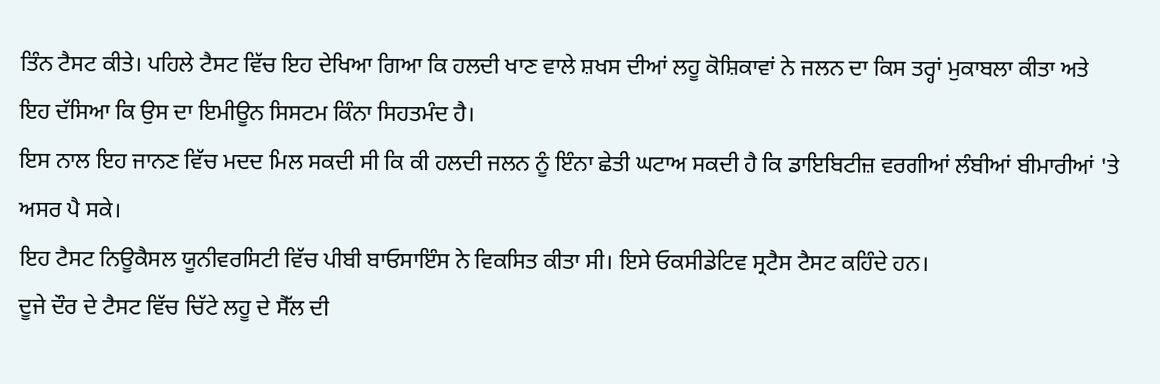ਤਿੰਨ ਟੈਸਟ ਕੀਤੇ। ਪਹਿਲੇ ਟੈਸਟ ਵਿੱਚ ਇਹ ਦੇਖਿਆ ਗਿਆ ਕਿ ਹਲਦੀ ਖਾਣ ਵਾਲੇ ਸ਼ਖਸ ਦੀਆਂ ਲਹੂ ਕੋਸ਼ਿਕਾਵਾਂ ਨੇ ਜਲਨ ਦਾ ਕਿਸ ਤਰ੍ਹਾਂ ਮੁਕਾਬਲਾ ਕੀਤਾ ਅਤੇ ਇਹ ਦੱਸਿਆ ਕਿ ਉਸ ਦਾ ਇਮੀਊਨ ਸਿਸਟਮ ਕਿੰਨਾ ਸਿਹਤਮੰਦ ਹੈ।
ਇਸ ਨਾਲ ਇਹ ਜਾਨਣ ਵਿੱਚ ਮਦਦ ਮਿਲ ਸਕਦੀ ਸੀ ਕਿ ਕੀ ਹਲਦੀ ਜਲਨ ਨੂੰ ਇੰਨਾ ਛੇਤੀ ਘਟਾਅ ਸਕਦੀ ਹੈ ਕਿ ਡਾਇਬਿਟੀਜ਼ ਵਰਗੀਆਂ ਲੰਬੀਆਂ ਬੀਮਾਰੀਆਂ 'ਤੇ ਅਸਰ ਪੈ ਸਕੇ।
ਇਹ ਟੈਸਟ ਨਿਊਕੈਸਲ ਯੂਨੀਵਰਸਿਟੀ ਵਿੱਚ ਪੀਬੀ ਬਾਓਸਾਇੰਸ ਨੇ ਵਿਕਸਿਤ ਕੀਤਾ ਸੀ। ਇਸੇ ਓਕਸੀਡੇਟਿਵ ਸ੍ਰਟੈਸ ਟੈਸਟ ਕਹਿੰਦੇ ਹਨ।
ਦੂਜੇ ਦੌਰ ਦੇ ਟੈਸਟ ਵਿੱਚ ਚਿੱਟੇ ਲਹੂ ਦੇ ਸੈੱਲ ਦੀ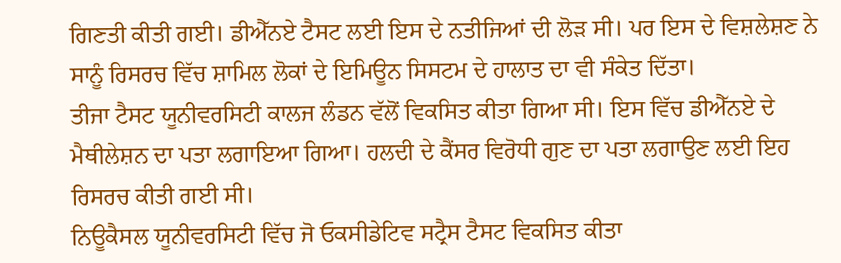ਗਿਣਤੀ ਕੀਤੀ ਗਈ। ਡੀਐੱਨਏ ਟੈਸਟ ਲਈ ਇਸ ਦੇ ਨਤੀਜਿਆਂ ਦੀ ਲੋੜ ਸੀ। ਪਰ ਇਸ ਦੇ ਵਿਸ਼ਲੇਸ਼ਣ ਨੇ ਸਾਨੂੰ ਰਿਸਰਚ ਵਿੱਚ ਸ਼ਾਮਿਲ ਲੋਕਾਂ ਦੇ ਇਮਿਊਨ ਸਿਸਟਮ ਦੇ ਹਾਲਾਤ ਦਾ ਵੀ ਸੰਕੇਤ ਦਿੱਤਾ।
ਤੀਜਾ ਟੈਸਟ ਯੂਨੀਵਰਸਿਟੀ ਕਾਲਜ ਲੰਡਨ ਵੱਲੋਂ ਵਿਕਸਿਤ ਕੀਤਾ ਗਿਆ ਸੀ। ਇਸ ਵਿੱਚ ਡੀਐੱਨਏ ਦੇ ਮੈਥੀਲੇਸ਼ਨ ਦਾ ਪਤਾ ਲਗਾਇਆ ਗਿਆ। ਹਲਦੀ ਦੇ ਕੈਂਸਰ ਵਿਰੋਧੀ ਗੁਣ ਦਾ ਪਤਾ ਲਗਾਉਣ ਲਈ ਇਹ ਰਿਸਰਚ ਕੀਤੀ ਗਈ ਸੀ।
ਨਿਊਕੈਸਲ ਯੂਨੀਵਰਸਿਟੀ ਵਿੱਚ ਜੋ ਓਕਸੀਡੇਟਿਵ ਸਟ੍ਰੈਸ ਟੈਸਟ ਵਿਕਸਿਤ ਕੀਤਾ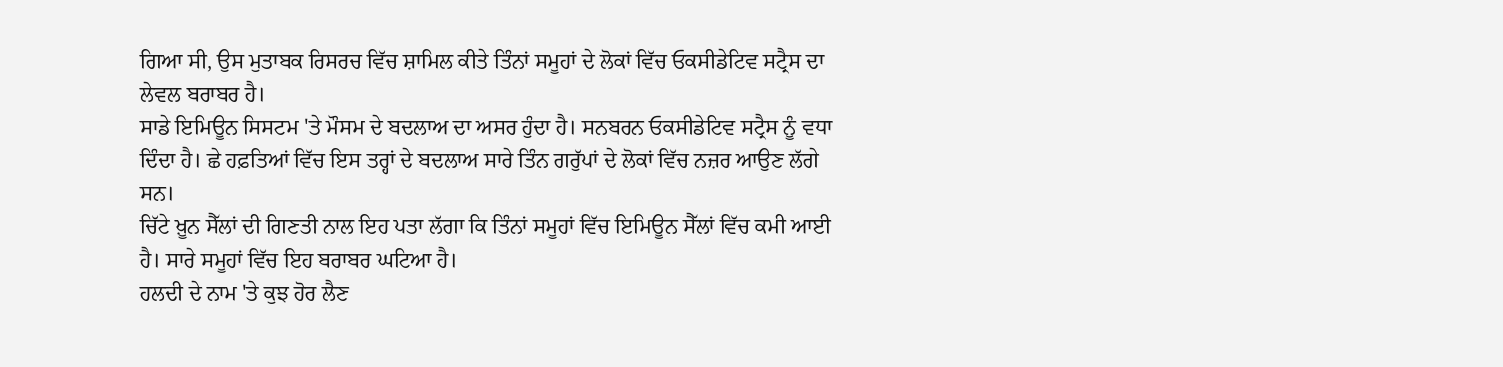ਗਿਆ ਸੀ, ਉਸ ਮੁਤਾਬਕ ਰਿਸਰਚ ਵਿੱਚ ਸ਼ਾਮਿਲ ਕੀਤੇ ਤਿੰਨਾਂ ਸਮੂਹਾਂ ਦੇ ਲੋਕਾਂ ਵਿੱਚ ਓਕਸੀਡੇਟਿਵ ਸਟ੍ਰੈਸ ਦਾ ਲੇਵਲ ਬਰਾਬਰ ਹੈ।
ਸਾਡੇ ਇਮਿਊਨ ਸਿਸਟਮ 'ਤੇ ਮੌਸਮ ਦੇ ਬਦਲਾਅ ਦਾ ਅਸਰ ਹੁੰਦਾ ਹੈ। ਸਨਬਰਨ ਓਕਸੀਡੇਟਿਵ ਸਟ੍ਰੈਸ ਨੂੰ ਵਧਾ ਦਿੰਦਾ ਹੈ। ਛੇ ਹਫ਼ਤਿਆਂ ਵਿੱਚ ਇਸ ਤਰ੍ਹਾਂ ਦੇ ਬਦਲਾਅ ਸਾਰੇ ਤਿੰਨ ਗਰੁੱਪਾਂ ਦੇ ਲੋਕਾਂ ਵਿੱਚ ਨਜ਼ਰ ਆਉਣ ਲੱਗੇ ਸਨ।
ਚਿੱਟੇ ਖ਼ੂਨ ਸੈੱਲਾਂ ਦੀ ਗਿਣਤੀ ਨਾਲ ਇਹ ਪਤਾ ਲੱਗਾ ਕਿ ਤਿੰਨਾਂ ਸਮੂਹਾਂ ਵਿੱਚ ਇਮਿਊਨ ਸੈੱਲਾਂ ਵਿੱਚ ਕਮੀ ਆਈ ਹੈ। ਸਾਰੇ ਸਮੂਹਾਂ ਵਿੱਚ ਇਹ ਬਰਾਬਰ ਘਟਿਆ ਹੈ।
ਹਲਦੀ ਦੇ ਨਾਮ 'ਤੇ ਕੁਝ ਹੋਰ ਲੈਣ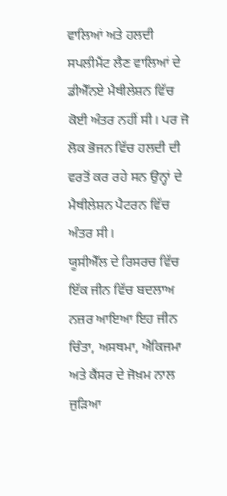ਵਾਲਿਆਂ ਅਤੇ ਹਲਦੀ ਸਪਲੀਮੈਂਟ ਲੈਣ ਵਾਲਿਆਂ ਦੇ ਡੀਐੱਨਏ ਮੈਥੀਲੇਸ਼ਨ ਵਿੱਚ ਕੋਈ ਅੰਤਰ ਨਹੀਂ ਸੀ। ਪਰ ਜੋ ਲੋਕ ਭੋਜਨ ਵਿੱਚ ਹਲਦੀ ਦੀ ਵਰਤੋਂ ਕਰ ਰਹੇ ਸਨ ਉਨ੍ਹਾਂ ਦੇ ਮੈਥੀਲੇਸ਼ਨ ਪੈਟਰਨ ਵਿੱਚ ਅੰਤਰ ਸੀ।
ਯੂਸੀਐੱਲ ਦੇ ਰਿਸਰਚ ਵਿੱਚ ਇੱਕ ਜੀਨ ਵਿੱਚ ਬਦਲਾਅ ਨਜ਼ਰ ਆਇਆ ਇਹ ਜੀਨ ਚਿੰਤਾ, ਅਸਥਮਾ, ਐਕਿਜਮਾ ਅਤੇ ਕੈਂਸਰ ਦੇ ਜੋਖ਼ਮ ਨਾਲ ਜੁੜਿਆ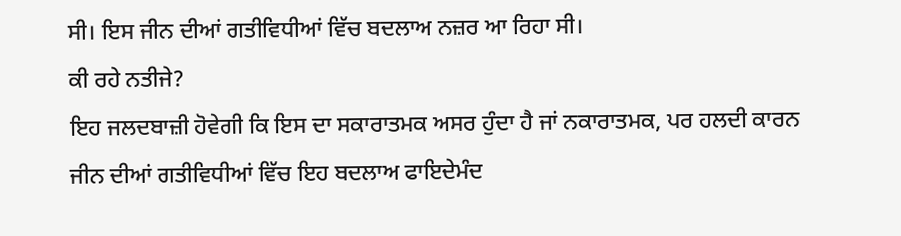ਸੀ। ਇਸ ਜੀਨ ਦੀਆਂ ਗਤੀਵਿਧੀਆਂ ਵਿੱਚ ਬਦਲਾਅ ਨਜ਼ਰ ਆ ਰਿਹਾ ਸੀ।
ਕੀ ਰਹੇ ਨਤੀਜੇ?
ਇਹ ਜਲਦਬਾਜ਼ੀ ਹੋਵੇਗੀ ਕਿ ਇਸ ਦਾ ਸਕਾਰਾਤਮਕ ਅਸਰ ਹੁੰਦਾ ਹੈ ਜਾਂ ਨਕਾਰਾਤਮਕ, ਪਰ ਹਲਦੀ ਕਾਰਨ ਜੀਨ ਦੀਆਂ ਗਤੀਵਿਧੀਆਂ ਵਿੱਚ ਇਹ ਬਦਲਾਅ ਫਾਇਦੇਮੰਦ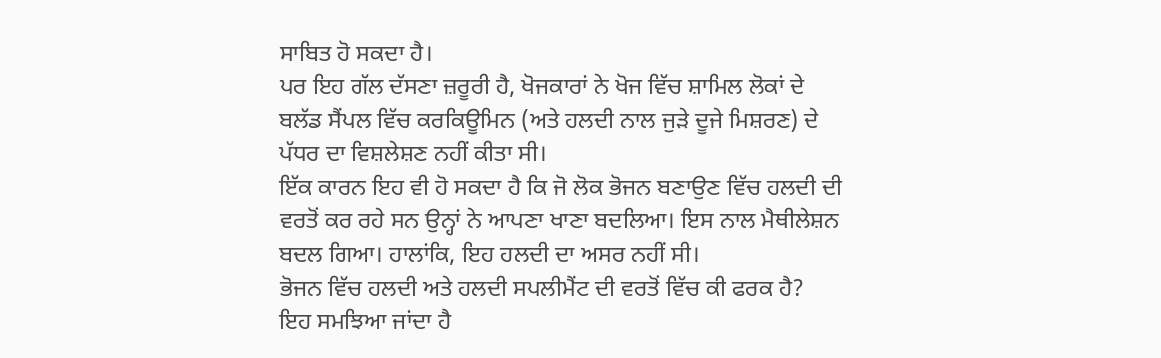ਸਾਬਿਤ ਹੋ ਸਕਦਾ ਹੈ।
ਪਰ ਇਹ ਗੱਲ ਦੱਸਣਾ ਜ਼ਰੂਰੀ ਹੈ, ਖੋਜਕਾਰਾਂ ਨੇ ਖੋਜ ਵਿੱਚ ਸ਼ਾਮਿਲ ਲੋਕਾਂ ਦੇ ਬਲੱਡ ਸੈਂਪਲ ਵਿੱਚ ਕਰਕਿਊਮਿਨ (ਅਤੇ ਹਲਦੀ ਨਾਲ ਜੁੜੇ ਦੂਜੇ ਮਿਸ਼ਰਣ) ਦੇ ਪੱਧਰ ਦਾ ਵਿਸ਼ਲੇਸ਼ਣ ਨਹੀਂ ਕੀਤਾ ਸੀ।
ਇੱਕ ਕਾਰਨ ਇਹ ਵੀ ਹੋ ਸਕਦਾ ਹੈ ਕਿ ਜੋ ਲੋਕ ਭੋਜਨ ਬਣਾਉਣ ਵਿੱਚ ਹਲਦੀ ਦੀ ਵਰਤੋਂ ਕਰ ਰਹੇ ਸਨ ਉਨ੍ਹਾਂ ਨੇ ਆਪਣਾ ਖਾਣਾ ਬਦਲਿਆ। ਇਸ ਨਾਲ ਮੈਥੀਲੇਸ਼ਨ ਬਦਲ ਗਿਆ। ਹਾਲਾਂਕਿ, ਇਹ ਹਲਦੀ ਦਾ ਅਸਰ ਨਹੀਂ ਸੀ।
ਭੋਜਨ ਵਿੱਚ ਹਲਦੀ ਅਤੇ ਹਲਦੀ ਸਪਲੀਮੈਂਟ ਦੀ ਵਰਤੋਂ ਵਿੱਚ ਕੀ ਫਰਕ ਹੈ?
ਇਹ ਸਮਝਿਆ ਜਾਂਦਾ ਹੈ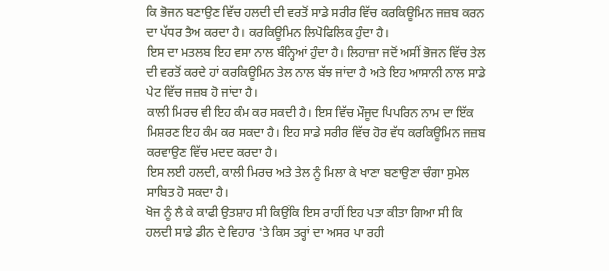ਕਿ ਭੋਜਨ ਬਣਾਉਣ ਵਿੱਚ ਹਲਦੀ ਦੀ ਵਰਤੋਂ ਸਾਡੇ ਸਰੀਰ ਵਿੱਚ ਕਰਕਿਊਮਿਨ ਜਜ਼ਬ ਕਰਨ ਦਾ ਪੱਧਰ ਤੈਅ ਕਰਦਾ ਹੈ। ਕਰਕਿਊਮਿਨ ਲਿਪੋਫਿਲਿਕ ਹੁੰਦਾ ਹੈ।
ਇਸ ਦਾ ਮਤਲਬ ਇਹ ਵਸਾ ਨਾਲ ਬੰਨ੍ਹਿਆਂ ਹੁੰਦਾ ਹੈ। ਲਿਹਾਜ਼ਾ ਜਦੋਂ ਅਸੀਂ ਭੋਜਨ ਵਿੱਚ ਤੇਲ ਦੀ ਵਰਤੋਂ ਕਰਦੇ ਹਾਂ ਕਰਕਿਊਮਿਨ ਤੇਲ ਨਾਲ ਬੱਝ ਜਾਂਦਾ ਹੈ ਅਤੇ ਇਹ ਆਸਾਨੀ ਨਾਲ ਸਾਡੇ ਪੇਟ ਵਿੱਚ ਜਜ਼ਬ ਹੋ ਜਾਂਦਾ ਹੈ।
ਕਾਲੀ ਮਿਰਚ ਵੀ ਇਹ ਕੰਮ ਕਰ ਸਕਦੀ ਹੈ। ਇਸ ਵਿੱਚ ਮੌਜੂਦ ਪਿਪਰਿਨ ਨਾਮ ਦਾ ਇੱਕ ਮਿਸ਼ਰਣ ਇਹ ਕੰਮ ਕਰ ਸਕਦਾ ਹੈ। ਇਹ ਸਾਡੇ ਸਰੀਰ ਵਿੱਚ ਹੋਰ ਵੱਧ ਕਰਕਿਊਮਿਨ ਜਜ਼ਬ ਕਰਵਾਉਣ ਵਿੱਚ ਮਦਦ ਕਰਦਾ ਹੈ।
ਇਸ ਲਈ ਹਲਦੀ, ਕਾਲੀ ਮਿਰਚ ਅਤੇ ਤੇਲ ਨੂੰ ਮਿਲਾ ਕੇ ਖਾਣਾ ਬਣਾਉਣਾ ਚੰਗਾ ਸੁਮੇਲ ਸਾਬਿਤ ਹੋ ਸਕਦਾ ਹੈ।
ਖੋਜ ਨੂੰ ਲੈ ਕੇ ਕਾਫੀ ਉਤਸ਼ਾਹ ਸੀ ਕਿਉਂਕਿ ਇਸ ਰਾਹੀਂ ਇਹ ਪਤਾ ਕੀਤਾ ਗਿਆ ਸੀ ਕਿ ਹਲਦੀ ਸਾਡੇ ਡੀਨ ਦੇ ਵਿਹਾਰ 'ਤੇ ਕਿਸ ਤਰ੍ਹਾਂ ਦਾ ਅਸਰ ਪਾ ਰਹੀ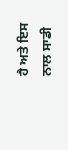ਹੈ ਅਤੇ ਇਸ ਨਾਲ ਸਾਡੀ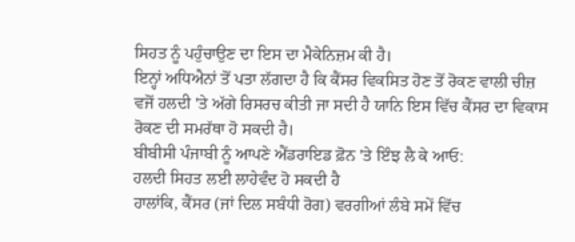ਸਿਹਤ ਨੂੰ ਪਹੁੰਚਾਉਣ ਦਾ ਇਸ ਦਾ ਮੈਕੇਨਿਜ਼ਮ ਕੀ ਹੈ।
ਇਨ੍ਹਾਂ ਅਧਿਐਨਾਂ ਤੋਂ ਪਤਾ ਲੱਗਦਾ ਹੈ ਕਿ ਕੈਂਸਰ ਵਿਕਸਿਤ ਹੋਣ ਤੋਂ ਰੋਕਣ ਵਾਲੀ ਚੀਜ਼ ਵਜੋਂ ਹਲਦੀ 'ਤੇ ਅੱਗੇ ਰਿਸਰਚ ਕੀਤੀ ਜਾ ਸਦੀ ਹੈ ਯਾਨਿ ਇਸ ਵਿੱਚ ਕੈਂਸਰ ਦਾ ਵਿਕਾਸ ਰੋਕਣ ਦੀ ਸਮਰੱਥਾ ਹੋ ਸਕਦੀ ਹੈ।
ਬੀਬੀਸੀ ਪੰਜਾਬੀ ਨੂੰ ਆਪਣੇ ਐਂਡਰਾਇਡ ਫ਼ੋਨ 'ਤੇ ਇੰਝ ਲੈ ਕੇ ਆਓ:
ਹਲਦੀ ਸਿਹਤ ਲਈ ਲਾਹੇਵੰਦ ਹੋ ਸਕਦੀ ਹੈ
ਹਾਲਾਂਕਿ, ਕੈਂਸਰ (ਜਾਂ ਦਿਲ ਸਬੰਧੀ ਰੋਗ) ਵਰਗੀਆਂ ਲੰਬੇ ਸਮੇਂ ਵਿੱਚ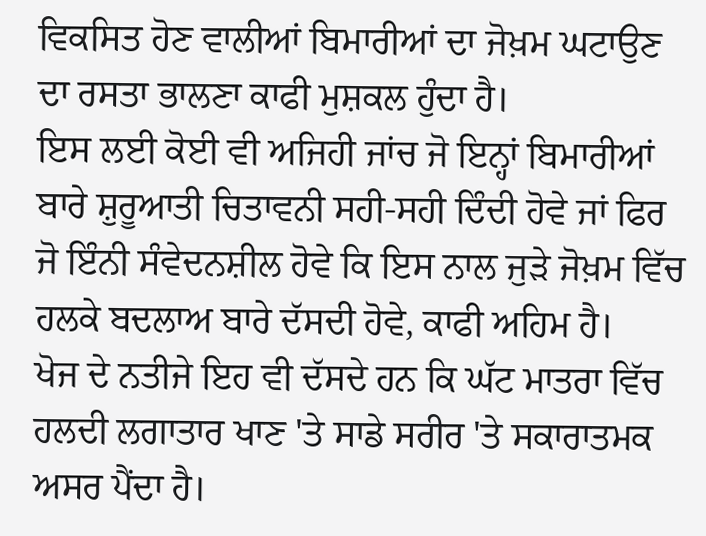ਵਿਕਸਿਤ ਹੋਣ ਵਾਲੀਆਂ ਬਿਮਾਰੀਆਂ ਦਾ ਜੋਖ਼ਮ ਘਟਾਉਣ ਦਾ ਰਸਤਾ ਭਾਲਣਾ ਕਾਫੀ ਮੁਸ਼ਕਲ ਹੁੰਦਾ ਹੈ।
ਇਸ ਲਈ ਕੋਈ ਵੀ ਅਜਿਹੀ ਜਾਂਚ ਜੋ ਇਨ੍ਹਾਂ ਬਿਮਾਰੀਆਂ ਬਾਰੇ ਸ਼ੁਰੂਆਤੀ ਚਿਤਾਵਨੀ ਸਹੀ-ਸਹੀ ਦਿੰਦੀ ਹੋਵੇ ਜਾਂ ਫਿਰ ਜੋ ਇੰਨੀ ਸੰਵੇਦਨਸ਼ੀਲ ਹੋਵੇ ਕਿ ਇਸ ਨਾਲ ਜੁੜੇ ਜੋਖ਼ਮ ਵਿੱਚ ਹਲਕੇ ਬਦਲਾਅ ਬਾਰੇ ਦੱਸਦੀ ਹੋਵੇ, ਕਾਫੀ ਅਹਿਮ ਹੈ।
ਖੋਜ ਦੇ ਨਤੀਜੇ ਇਹ ਵੀ ਦੱਸਦੇ ਹਨ ਕਿ ਘੱਟ ਮਾਤਰਾ ਵਿੱਚ ਹਲਦੀ ਲਗਾਤਾਰ ਖਾਣ 'ਤੇ ਸਾਡੇ ਸਰੀਰ 'ਤੇ ਸਕਾਰਾਤਮਕ ਅਸਰ ਪੈਂਦਾ ਹੈ।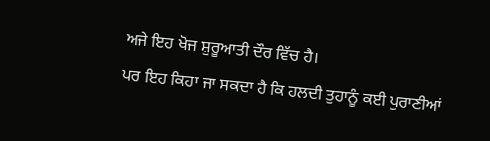ਅਜੇ ਇਹ ਖੋਜ ਸ਼ੁਰੂਆਤੀ ਦੌਰ ਵਿੱਚ ਹੈ।
ਪਰ ਇਹ ਕਿਹਾ ਜਾ ਸਕਦਾ ਹੈ ਕਿ ਹਲਦੀ ਤੁਹਾਨੂੰ ਕਈ ਪੁਰਾਣੀਆਂ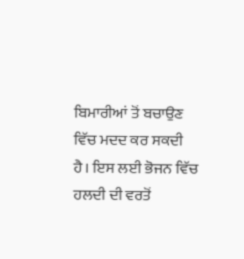ਬਿਮਾਰੀਆਂ ਤੋਂ ਬਚਾਉਣ ਵਿੱਚ ਮਦਦ ਕਰ ਸਕਦੀ ਹੈ। ਇਸ ਲਈ ਭੋਜਨ ਵਿੱਚ ਹਲਦੀ ਦੀ ਵਰਤੋਂ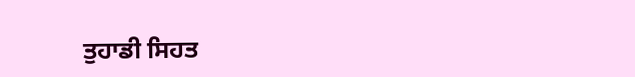ਤੁਹਾਡੀ ਸਿਹਤ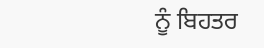ਨੂੰ ਬਿਹਤਰ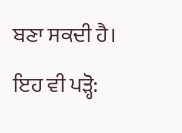ਬਣਾ ਸਕਦੀ ਹੈ।
ਇਹ ਵੀ ਪੜ੍ਹੋ: